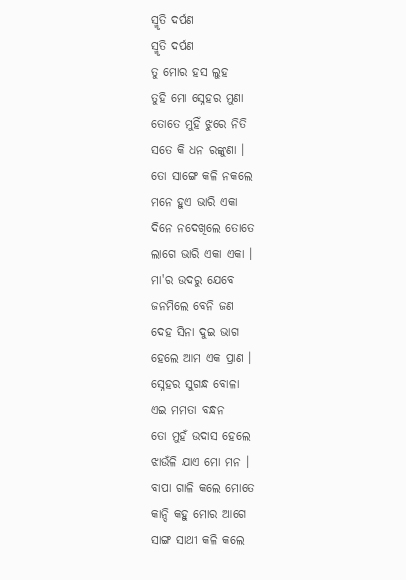ସ୍ମୃତି ଦର୍ପଣ
ସ୍ମୃତି ଦର୍ପଣ
ତୁ ମୋର ହସ ଲୁହ
ତୁହି ମୋ ସ୍ନେହର ମୁଣା
ତୋତେ ମୁହିଁ ଝୁରେ ନିତି
ସତେ କି ଧନ ରଙ୍କୁଣା ।
ତୋ ସାଙ୍ଗେ କଳି ନକଲେ
ମନେ ହୁଏ ଭାରି ଏକା
ଦିନେ ନଦେଖିଲେ ତୋତେ
ଲାଗେ ଭାରି ଏକା ଏକା ।
ମା'ର ଉଦରୁ ଯେବେ
ଜନମିଲେ ବେନି ଜଣ
ଦେହ ସିନା ଦୁଇ ଭାଗ
ହେଲେ ଆମ ଏକ ପ୍ରାଣ ।
ସ୍ନେହର ସୁଗନ୍ଧ ବୋଳା
ଏଇ ମମତା ବନ୍ଧନ
ତୋ ମୁହଁ ଉଦାସ ହେଲେ
ଝାଉଁଳି ଯାଏ ମୋ ମନ ।
ବାପା ଗାଳି କଲେ ମୋତେ
କାନ୍ଦି କହୁ ମୋର ଆଗେ
ସାଙ୍ଗ ସାଥୀ କଳି କଲେ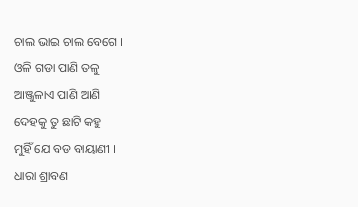ଚାଲ ଭାଇ ଚାଲ ବେଗେ ।
ଓଳି ଗଡା ପାଣି ତଳୁ
ଆଞ୍ଜୁଳାଏ ପାଣି ଆଣି
ଦେହକୁ ତୁ ଛାଟି କହୁ
ମୁହିଁ ଯେ ବଡ ବାୟାଣୀ ।
ଧାରା ଶ୍ରାବଣ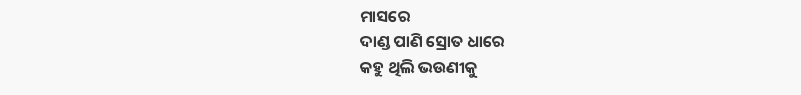ମାସରେ
ଦାଣ୍ଡ ପାଣି ସ୍ରୋତ ଧାରେ
କହୁ ଥିଲି ଭଉଣୀକୁ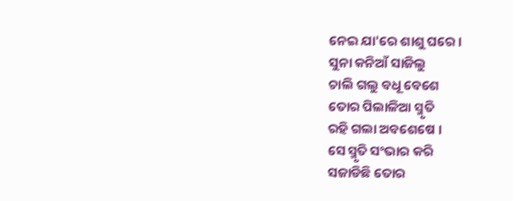ନେଇ ଯା'ରେ ଶାଶୁ ଘରେ ।
ସୁନା କନିଆଁ ସାଜିଲୁ
ଚାଲି ଗଲୁ ବଧୂ ବେଶେ
ତୋର ପିଲାଳିଆ ସ୍ମୃତି
ରହି ଗଲା ଅବଶେଷେ ।
ସେ ସ୍ମୃତି ସଂଭାର କରି
ସଜାଡିଛି ତୋର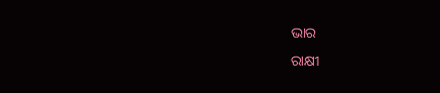ଭାର
ରାକ୍ଷୀ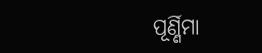ପୂର୍ଣ୍ଣିମା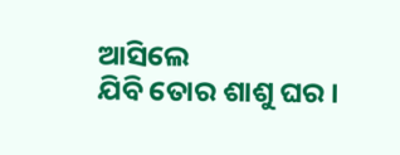ଆସିଲେ
ଯିବି ତୋର ଶାଶୁ ଘର ।